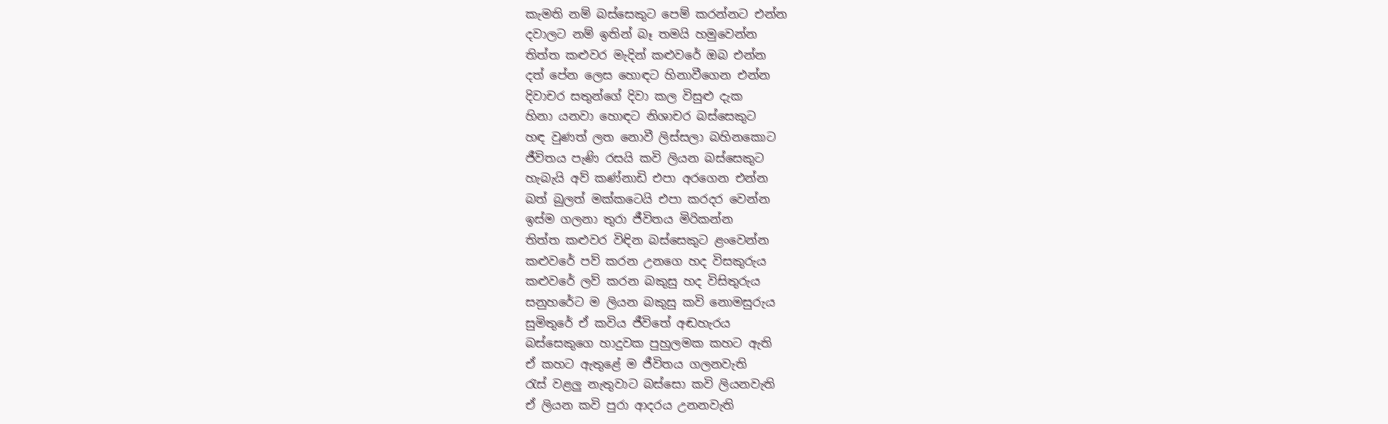කැමති නම් බස්සෙකුට පෙම් කරන්නට එන්න
දවාලට නම් ඉතින් බෑ තමයි හමුවෙන්න
තිත්ත කළුවර මැදින් කළුවරේ ඔබ එන්න
දත් පේන ලෙස හොඳට හිනාවීගෙන එන්න
දිවාචර සතුන්ගේ දිවා කල විසුළු දැක
හිනා යනවා හොඳට නිශාචර බස්සෙකුට
හඳ වුණත් ලත නොවී ලිස්සලා බහිනකොට
ජීවිතය පැණි රසයි කවි ලියන බස්සෙකුට
හැබැයි අව් කණ්නාඩි එපා අරගෙන එන්න
බත් බුලත් මක්කටෙයි එපා කරදර වෙන්න
ඉස්ම ගලනා තුරා ජීවිතය මිරිකන්න
තිත්ත කළුවර විඳින බස්සෙකුට ළංවෙන්න
කළුවරේ පව් කරන උනගෙ හද විසකුරුය
කළුවරේ ලව් කරන බකුසු හද විසිතුරුය
සනුහරේට ම ලියන බකුසු කවි නොමසුරුය
සුමිතුරේ ඒ කවිය ජීවිතේ අඬහැරය
බස්සෙකුගෙ හාදුවක පුහුලමක කහට ඇති
ඒ කහට ඇතුළේ ම ජීවිතය ගලනවැති
රැස් වළලු නැතුවාට බස්සො කවි ලියනවැති
ඒ ලියන කවි පුරා ආදරය උනනවැති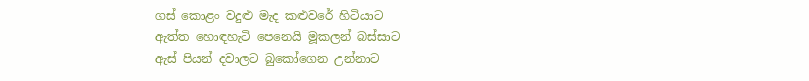ගස් කොළං වදුළු මැද කළුවරේ හිටියාට
ඇත්ත හොඳහැටි පෙනෙයි මූකලන් බස්සාට
ඇස් පියන් දවාලට බුකෝගෙන උන්නාට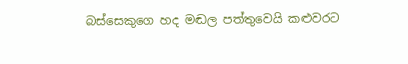බස්සෙකුගෙ හද මඬල පත්තුවෙයි කළුවරට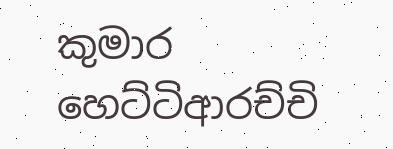කුමාර හෙට්ටිආරච්චි